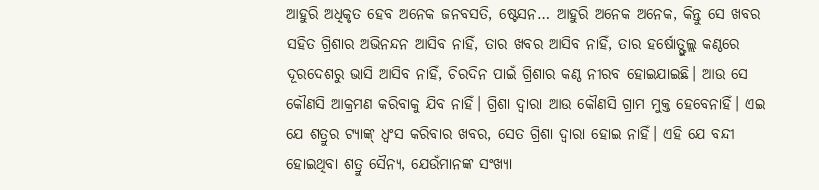ଆହୁରି ଅଧିକୃତ ହେବ ଅନେକ ଜନବସତି, ଷ୍ଟେସନ… ଆହୁରି ଅନେକ ଅନେକ, କିନ୍ତୁ ସେ ଖବର ସହିତ ଗ୍ରିଶାର ଅଭିନନ୍ଦନ ଆସିବ ନାହିଁ, ତାର ଖବର ଆସିବ ନାହିଁ, ତାର ହର୍ଷୋତ୍ଫୁଲ୍ଲ କଣ୍ଠରେ ଦୂରଦେଶରୁ ଭାସି ଆସିବ ନାହିଁ, ଚିରଦିନ ପାଇଁ ଗ୍ରିଶାର କଣ୍ଠ ନୀରବ ହୋଇଯାଇଛି। ଆଉ ସେ କୌଣସି ଆକ୍ରମଣ କରିବାକୁ ଯିବ ନାହିଁ। ଗ୍ରିଶା ଦ୍ବାରା ଆଉ କୌଣସି ଗ୍ରାମ ମୁକ୍ତ ହେବେନାହିଁ। ଏଇ ଯେ ଶତ୍ରୁର ଟ୍ୟାଙ୍କ୍ ଧ୍ବଂସ କରିବାର ଖବର, ସେତ ଗ୍ରିଶା ଦ୍ବାରା ହୋଇ ନାହିଁ। ଏହି ଯେ ବନ୍ଦୀ ହୋଇଥିବା ଶତ୍ରୁ ସୈନ୍ୟ, ଯେଉଁମାନଙ୍କ ସଂଖ୍ୟା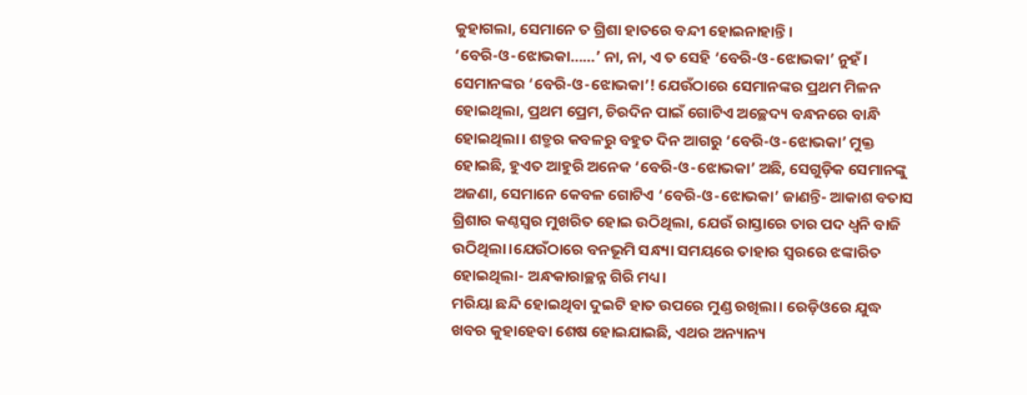କୁହାଗଲା, ସେମାନେ ତ ଗ୍ରିଶା ହାତରେ ବନ୍ଦୀ ହୋଇନାହାନ୍ତି।
‘ବେରି-ଓ-ଝୋଭକା……’ ନା, ନା, ଏ ତ ସେହି ‘ବେରି-ଓ-ଝୋଭକା’ ନୁହଁ। ସେମାନଙ୍କର ‘ବେରି-ଓ-ଝୋଭକା’! ଯେଉଁଠାରେ ସେମାନଙ୍କର ପ୍ରଥମ ମିଳନ ହୋଇଥିଲା, ପ୍ରଥମ ପ୍ରେମ, ଚିରଦିନ ପାଇଁ ଗୋଟିଏ ଅଚ୍ଛେଦ୍ୟ ବନ୍ଧନରେ ବାନ୍ଧି ହୋଇଥିଲା। ଶତ୍ରୁର କବଳରୁ ବହୁତ ଦିନ ଆଗରୁ ‘ବେରି-ଓ-ଝୋଭକା’ ମୁକ୍ତ ହୋଇଛି, ହୁଏତ ଆହୁରି ଅନେକ ‘ବେରି-ଓ-ଝୋଭକା’ ଅଛି, ସେଗୁଡ଼ିକ ସେମାନଙ୍କୁ ଅଜଣା, ସେମାନେ କେବଳ ଗୋଟିଏ ‘ବେରି-ଓ-ଝୋଭକା’ ଜାଣନ୍ତି- ଆକାଶ ବତାସ ଗ୍ରିଶାର କଣ୍ଠସ୍ବର ମୁଖରିତ ହୋଇ ଉଠିଥିଲା, ଯେଉଁ ରାସ୍ତାରେ ତାର ପଦ ଧ୍ବନି ବାଜି ଉଠିଥିଲା।ଯେଉଁଠାରେ ବନଭୂମି ସନ୍ଧ୍ୟା ସମୟରେ ତାହାର ସ୍ବରରେ ଝଙ୍କାରିତ ହୋଇଥିଲା- ଅନ୍ଧକାରାଚ୍ଛନ୍ନ ଗିରି ମଧ୍ୟ।
ମରିୟା ଛନ୍ଦି ହୋଇଥିବା ଦୁଇଟି ହାତ ଉପରେ ମୁଣ୍ଡ ରଖିଲା। ରେଡ଼ିଓରେ ଯୁଦ୍ଧ ଖବର କୁହାହେବା ଶେଷ ହୋଇଯାଇଛି, ଏଥର ଅନ୍ୟାନ୍ୟ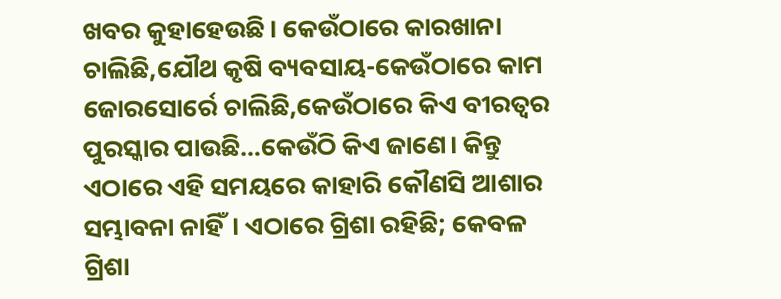ଖବର କୁହାହେଉଛି। କେଉଁଠାରେ କାରଖାନା ଚାଲିଛି,ଯୌଥ କୃଷି ବ୍ୟବସାୟ-କେଉଁଠାରେ କାମ ଜୋରସୋର୍ରେ ଚାଲିଛି,କେଉଁଠାରେ କିଏ ବୀରତ୍ବର ପୁରସ୍କାର ପାଉଛି…କେଉଁଠି କିଏ ଜାଣେ। କିନ୍ତୁ ଏଠାରେ ଏହି ସମୟରେ କାହାରି କୌଣସି ଆଶାର ସମ୍ଭାବନା ନାହିଁ। ଏଠାରେ ଗ୍ରିଶା ରହିଛି; କେବଳ ଗ୍ରିଶା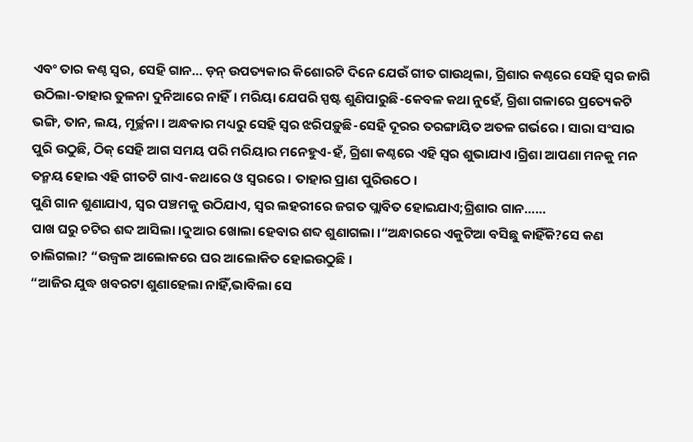ଏବଂ ତାର କଣ୍ଠ ସ୍ବର, ସେହି ଗାନ… ଡ଼ନ୍ ଉପତ୍ୟକାର କିଶୋରଟି ଦିନେ ଯେଉଁ ଗୀତ ଗାଉଥିଲା, ଗ୍ରିଶାର କଣ୍ଠରେ ସେହି ସ୍ବର ଜାଗି ଉଠିଲା-ତାହାର ତୁଳନା ଦୁନିଆରେ ନାହିଁ। ମରିୟା ଯେପରି ସ୍ପଷ୍ଟ ଶୁଣିପାରୁଛି-କେବଳ କଥା ନୁହେଁ, ଗ୍ରିଶା ଗଳାରେ ପ୍ରତ୍ୟେକଟି ଭଙ୍ଗି, ତାନ, ଲୟ, ମୂର୍ଚ୍ଛନା। ଅନ୍ଧକାର ମଧ୍ୟରୁ ସେହି ସ୍ବର ଝରିପଡ଼ୁଛି-ସେହି ଦୂରର ତରଙ୍ଗାୟିତ ଅତଳ ଗର୍ଭରେ। ସାରା ସଂସାର ପୁରି ଉଠୁଛି, ଠିକ୍ ସେହି ଆଗ ସମୟ ପରି ମରିୟାର ମନେହୁଏ-ହଁ, ଗ୍ରିଶା କଣ୍ଠରେ ଏହି ସ୍ବର ଶୁଭାଯାଏ।ଗ୍ରିଶା ଆପଣା ମନକୁ ମନ ତନ୍ମୟ ହୋଇ ଏହି ଗୀତଟି ଗାଏ-କଥାରେ ଓ ସ୍ବରରେ। ତାହାର ପ୍ରାଣ ପୁରିଉଠେ।
ପୁଣି ଗାନ ଶୁଣାଯାଏ, ସ୍ବର ପଞ୍ଚମକୁ ଉଠିଯାଏ, ସ୍ବର ଲହରୀରେ ଜଗତ ପ୍ଲାବିତ ହୋଇଯାଏ;ଗ୍ରିଶାର ଗାନ……
ପାଖ ଘରୁ ଚଟିର ଶବ୍ଦ ଆସିଲା।ଦୁଆର ଖୋଲା ହେବାର ଶବ୍ଦ ଶୁଣାଗଲା।“ଅନ୍ଧାରରେ ଏକୁଟିଆ ବସିଛୁ କାହିଁକି?ସେ କଣ ଚାଲିଗଲା? “ଉଜ୍ବଳ ଆଲୋକରେ ଘର ଆଲୋକିତ ହୋଇଉଠୁଛି।
“ଆଜିର ଯୁଦ୍ଧ ଖବରଟା ଶୁଣାହେଲା ନାହିଁ,ଭାବିଲା ସେ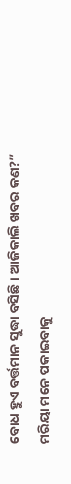ବୋଧ ହୁଏ ବର୍ତ୍ତମାନ ସୁଦ୍ଧା ବସିଛି। ଆଜିକାଲି ଖବର କଣ?”
ମରିୟା ମନେ ପକାଇବାକୁ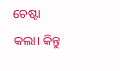ଚେଷ୍ଟା କଲା। କିନ୍ତୁ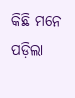କିଛି ମନେ ପଡ଼ିଲା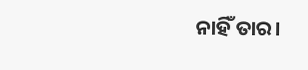ନାହିଁ ତାର।